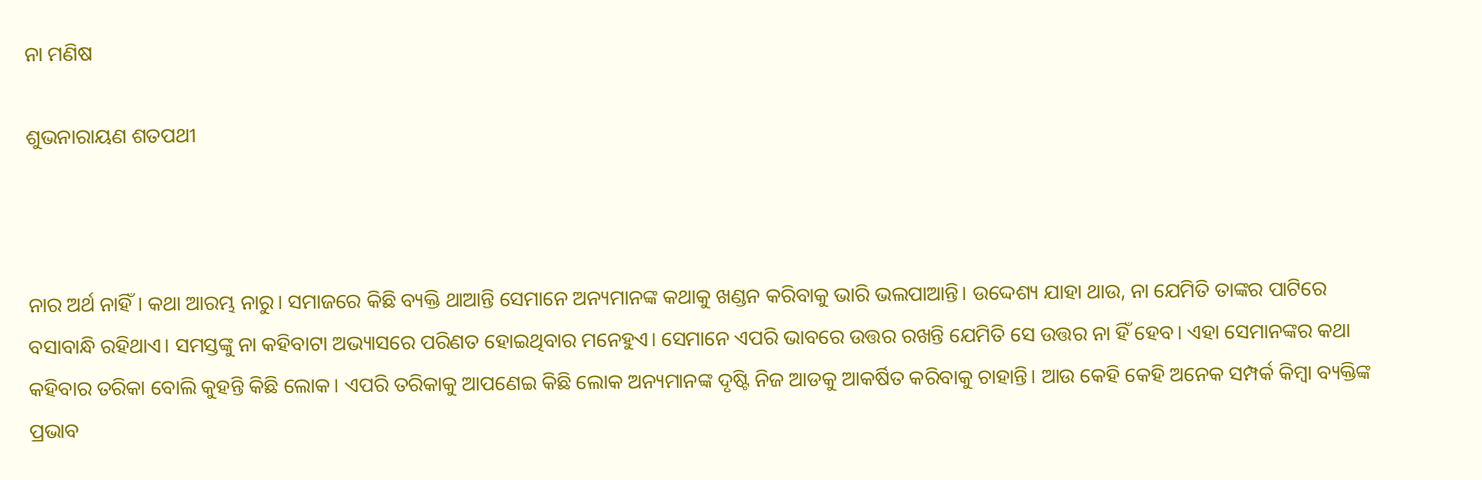ନା ମଣିଷ

ଶୁଭନାରାୟଣ ଶତପଥୀ



ନାର ଅର୍ଥ ନାହିଁ। କଥା ଆରମ୍ଭ ନାରୁ। ସମାଜରେ କିଛି ବ୍ୟକ୍ତି ଥାଆନ୍ତି ସେମାନେ ଅନ୍ୟମାନଙ୍କ କଥାକୁ ଖଣ୍ଡନ କରିବାକୁ ଭାରି ଭଲପାଆନ୍ତି। ଉଦ୍ଦେଶ୍ୟ ଯାହା ଥାଉ, ନା ଯେମିତି ତାଙ୍କର ପାଟିରେ ବସାବାନ୍ଧି ରହିଥାଏ। ସମସ୍ତଙ୍କୁ ନା କହିବାଟା ଅଭ୍ୟାସରେ ପରିଣତ ହୋଇଥିବାର ମନେହୁଏ। ସେମାନେ ଏପରି ଭାବରେ ଉତ୍ତର ରଖନ୍ତି ଯେମିତି ସେ ଉତ୍ତର ନା ହିଁ ହେବ। ଏହା ସେମାନଙ୍କର କଥା କହିବାର ତରିକା ବୋଲି କୁହନ୍ତି କିଛି ଲୋକ। ଏପରି ତରିକାକୁ ଆପଣେଇ କିଛି ଲୋକ ଅନ୍ୟମାନଙ୍କ ଦୃଷ୍ଟି ନିଜ ଆଡକୁ ଆକର୍ଷିତ କରିବାକୁ ଚାହାନ୍ତି। ଆଉ କେହି କେହି ଅନେକ ସମ୍ପର୍କ କିମ୍ବା ବ୍ୟକ୍ତିଙ୍କ ପ୍ରଭାବ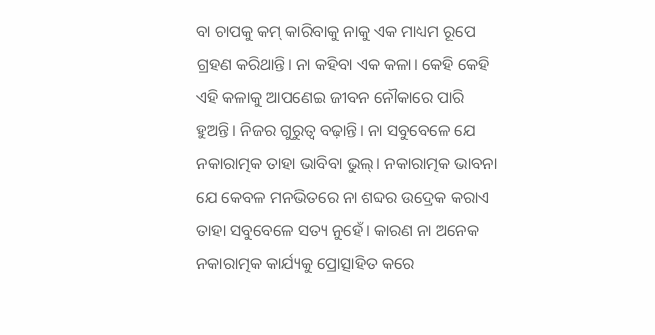ବା ଚାପକୁ କମ୍‌ କାରିବାକୁ ନାକୁ ଏକ ମାଧ୍ୟମ ରୂପେ ଗ୍ରହଣ କରିଥାନ୍ତି। ନା କହିବା ଏକ କଳା। କେହି କେହି ଏହି କଳାକୁ ଆପଣେଇ ଜୀବନ ନୌକାରେ ପାରି ହୁଅନ୍ତି। ନିଜର ଗୁରୁତ୍ୱ ବଢ଼ାନ୍ତି। ନା ସବୁବେଳେ ଯେ ନକାରାତ୍ମକ ତାହା ଭାବିବା ଭୁଲ୍‌। ନକାରାତ୍ମକ ଭାବନା ଯେ କେବଳ ମନଭିତରେ ନା ଶବ୍ଦର ଉଦ୍ରେକ କରାଏ ତାହା ସବୁବେଳେ ସତ୍ୟ ନୁହେଁ। କାରଣ ନା ଅନେକ ନକାରାତ୍ମକ କାର୍ଯ୍ୟକୁ ପ୍ରୋତ୍ସାହିତ କରେ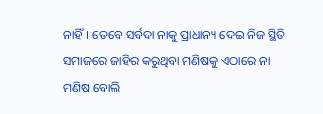ନାହିଁ। ତେବେ ସର୍ବଦା ନାକୁ ପ୍ରାଧାନ୍ୟ ଦେଇ ନିଜ ସ୍ଥିତି ସମାଜରେ ଜାହିର କରୁଥିବା ମଣିଷକୁ ଏଠାରେ ନା ମଣିଷ ବୋଲି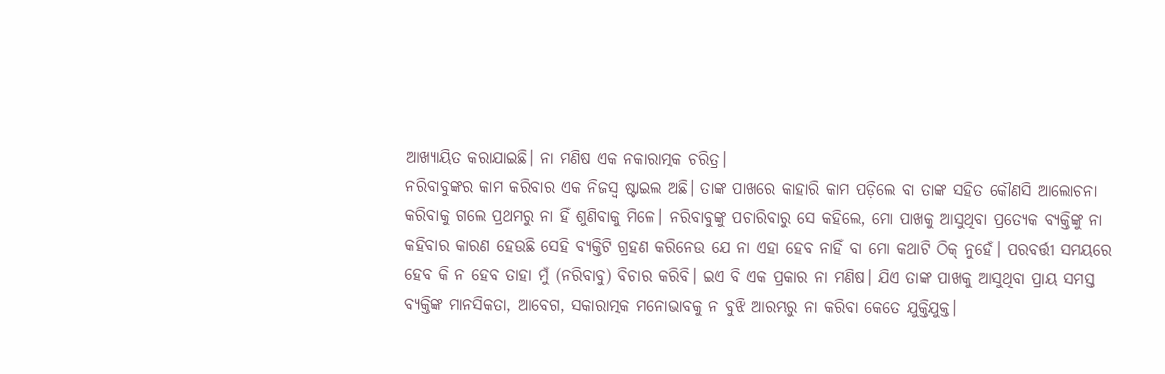ଆଖ୍ୟାୟିତ କରାଯାଇଛି। ନା ମଣିଷ ଏକ ନକାରାତ୍ମକ ଚରିତ୍ର।
ନରିବାବୁଙ୍କର କାମ କରିବାର ଏକ ନିଜସ୍ବ ଷ୍ଟାଇଲ ଅଛି। ତାଙ୍କ ପାଖରେ କାହାରି କାମ ପଡ଼ିଲେ ବା ତାଙ୍କ ସହିତ କୌଣସି ଆଲୋଚନା କରିବାକୁ ଗଲେ ପ୍ରଥମରୁ ନା ହିଁ ଶୁଣିବାକୁ ମିଳେ। ନରିବାବୁଙ୍କୁ ପଚାରିବାରୁ ସେ କହିଲେ, ମୋ ପାଖକୁ ଆସୁଥିବା ପ୍ରତ୍ୟେକ ବ୍ୟକ୍ତିଙ୍କୁ ନା କହିବାର କାରଣ ହେଉଛି ସେହି ବ୍ୟକ୍ତିଟି ଗ୍ରହଣ କରିନେଉ ଯେ ନା ଏହା ହେବ ନାହିଁ ବା ମୋ କଥାଟି ଠିକ୍‌ ନୁହେଁ। ପରବର୍ତ୍ତୀ ସମୟରେ ହେବ କି ନ ହେବ ତାହା ମୁଁ (ନରିବାବୁ) ବିଚାର କରିବି। ଇଏ ବି ଏକ ପ୍ରକାର ନା ମଣିଷ। ଯିଏ ତାଙ୍କ ପାଖକୁ ଆସୁଥିବା ପ୍ରାୟ ସମସ୍ତ ବ୍ୟକ୍ତିଙ୍କ ମାନସିକତା, ଆବେଗ, ସକାରାତ୍ମକ ମନୋଭାବକୁ ନ ବୁଝି ଆରମ୍ଭରୁ ନା କରିବା କେତେ ଯୁକ୍ତିଯୁକ୍ତ।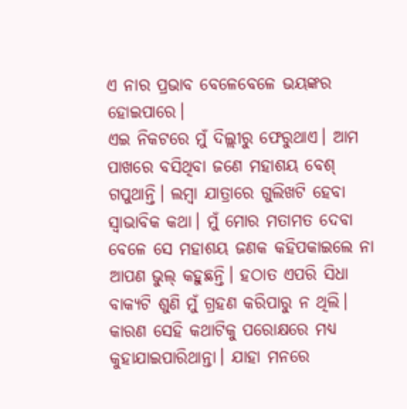ଏ ନାର ପ୍ରଭାବ ବେଳେବେଳେ ଭୟଙ୍କର ହୋଇପାରେ।
ଏଇ ନିକଟରେ ମୁଁ ଦିଲ୍ଲୀରୁ ଫେରୁଥାଏ। ଆମ ପାଖରେ ବସିଥିବା ଜଣେ ମହାଶୟ ବେଶ୍‌ ଗପୁଥାନ୍ତି। ଲମ୍ବା ଯାତ୍ରାରେ ଗୁଲିଖଟି ହେବା ସ୍ବାଭାବିକ କଥା। ମୁଁ ମୋର ମତାମତ ଦେବା ବେଳେ ସେ ମହାଶୟ ଜଣକ କହିପକାଇଲେ ନା ଆପଣ ଭୁଲ୍‌ କହୁଛନ୍ତି। ହଠାତ ଏପରି ସିଧା ବାକ୍ୟଟି ଶୁଣି ମୁଁ ଗ୍ରହଣ କରିପାରୁ ନ ଥିଲି। କାରଣ ସେହି କଥାଟିକୁ ପରୋକ୍ଷରେ ମଧ୍ୟ କୁହାଯାଇପାରିଥାନ୍ତା। ଯାହା ମନରେ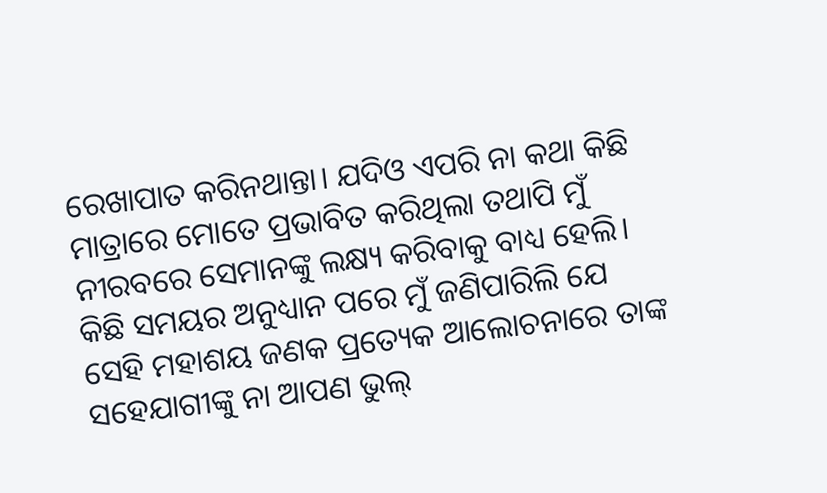ରେଖାପାତ କରିନଥାନ୍ତା। ଯଦିଓ ଏପରି ନା କଥା କିଛି ମାତ୍ରାରେ ମୋତେ ପ୍ରଭାବିତ କରିଥିଲା ତଥାପି ମୁଁ ନୀରବରେ ସେମାନଙ୍କୁ ଲକ୍ଷ୍ୟ କରିବାକୁ ବାଧ୍ୟ ହେଲି। କିଛି ସମୟର ଅନୁଧ୍ୟାନ ପରେ ମୁଁ ଜଣିପାରିଲି ଯେ ସେହି ମହାଶୟ ଜଣକ ପ୍ରତ୍ୟେକ ଆଲୋଚନାରେ ତାଙ୍କ ସହେଯାଗୀଙ୍କୁ ନା ଆପଣ ଭୁଲ୍‌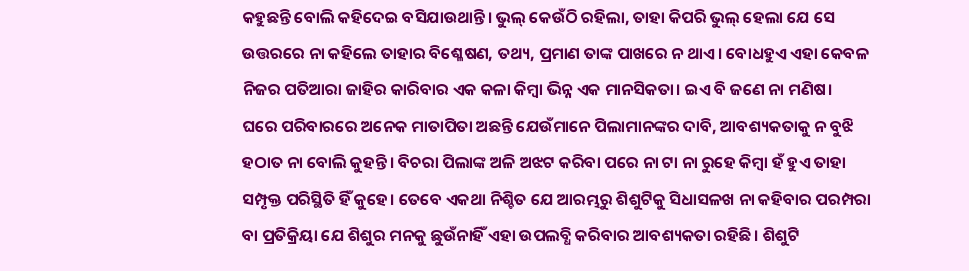କହୁଛନ୍ତି ବୋଲି କହିଦେଇ ବସିଯାଉଥାନ୍ତି। ଭୁଲ୍‌ କେଉଁଠି ରହିଲା, ତାହା କିପରି ଭୁଲ୍‌ ହେଲା ଯେ ସେ ଉତ୍ତରରେ ନା କହିଲେ ତାହାର ବିଶ୍ଳେଷଣ, ତଥ୍ୟ, ପ୍ରମାଣ ତାଙ୍କ ପାଖରେ ନ ଥାଏ। ବୋଧହୁଏ ଏହା କେବଳ ନିଜର ପତିଆରା ଜାହିର କାରିବାର ଏକ କଳା କିମ୍ବା ଭିନ୍ନ ଏକ ମାନସିକତା। ଇଏ ବି ଜଣେ ନା ମଣିଷ।
ଘରେ ପରିବାରରେ ଅନେକ ମାତାପିତା ଅଛନ୍ତି ଯେଉଁମାନେ ପିଲାମାନଙ୍କର ଦାବି, ଆବଶ୍ୟକତାକୁ ନ ବୁଝି ହଠାତ ନା ବୋଲି କୁହନ୍ତି। ବିଚରା ପିଲାଙ୍କ ଅଳି ଅଝଟ କରିବା ପରେ ନା ଟା ନା ରୁହେ କିମ୍ବା ହଁ ହୁଏ ତାହା ସମ୍ପୃକ୍ତ ପରିସ୍ଥିତି ହିଁ କୁହେ। ତେବେ ଏକଥା ନିଶ୍ଚିତ ଯେ ଆରମ୍ଭରୁ ଶିଶୁଟିକୁ ସିଧାସଳଖ ନା କହିବାର ପରମ୍ପରା ବା ପ୍ରତିକ୍ରିୟା ଯେ ଶିଶୁର ମନକୁ ଛୁଉଁନାହିଁ ଏହା ଉପଲବ୍ଧି କରିବାର ଆବଶ୍ୟକତା ରହିଛି। ଶିଶୁଟି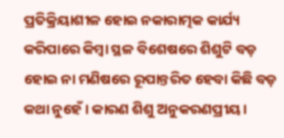ପ୍ରତିକ୍ରିୟାଶୀଳ ହୋଇ ନକାରାତ୍ମକ କାର୍ଯ୍ୟ କରିପାରେ କିମ୍ବା ସ୍ଥଳ ବିଶେଷରେ ଶିଶୁଟି ବଡ଼ ହୋଇ ନା ମଣିଷରେ ରୂପାନ୍ତରିତ ହେବା କିଛି ବଡ଼ କଥା ନୁହେଁ। କାରଣ ଶିଶୁ ଅନୁକରଣପ୍ରୀୟ।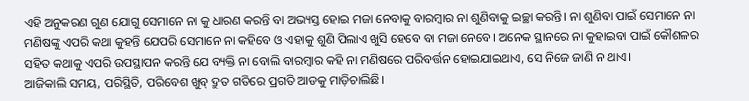ଏହି ଅନୁକରଣ ଗୁଣ ଯୋଗୁ ସେମାନେ ନା କୁ ଧାରଣ କରନ୍ତି ବା ଅଭ୍ୟସ୍ତ ହୋଇ ମଜା ନେବାକୁ ବାରମ୍ବାର ନା ଶୁଣିବାକୁ ଇଚ୍ଛା କରନ୍ତି। ନା ଶୁଣିବା ପାଇଁ ସେମାନେ ନା ମଣିଷଙ୍କୁ ଏପରି କଥା କୁହନ୍ତି ଯେପରି ସେମାନେ ନା କହିବେ ଓ ଏହାକୁ ଶୁଣି ପିଲାଏ ଖୁସି ହେବେ ବା ମଜା ନେବେ। ଅନେକ ସ୍ଥାନରେ ନା କୁହାଇବା ପାଇଁ କୌଶଳର ସହିତ କଥାକୁ ଏପରି ଉପସ୍ଥାପନ କରନ୍ତି ଯେ ବ୍ୟକ୍ତି ନା ବୋଲି ବାରମ୍ବାର କହି ନା ମଣିଷରେ ପରିବର୍ତ୍ତନ ହୋଇଯାଇଥାଏ, ସେ ନିଜେ ଜାଣି ନ ଥାଏ।
ଆଜିକାଲି ସମୟ, ପରିସ୍ଥିତି, ପରିବେଶ ଖୁବ୍‌ ଦ୍ରୁତ ଗତିରେ ପ୍ରଗତି ଆଡକୁ ମାଡ଼ିଚାଲିଛି।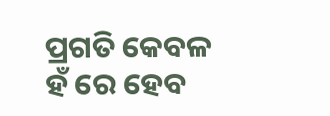ପ୍ରଗତି କେବଳ ହଁ ରେ ହେବ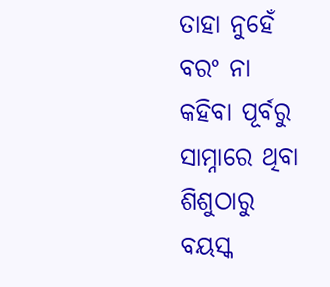ତାହା ନୁହେଁ ବରଂ ନା କହିବା ପୂର୍ବରୁ ସାମ୍ନାରେ ଥିବା ଶିଶୁଠାରୁ ବୟସ୍କ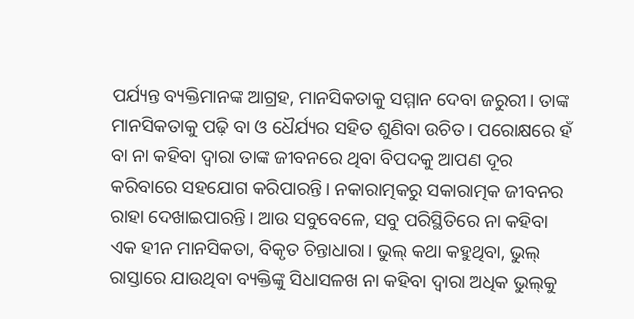ପର୍ଯ୍ୟନ୍ତ ବ୍ୟକ୍ତିମାନଙ୍କ ଆଗ୍ରହ, ମାନସିକତାକୁ ସମ୍ମାନ ଦେବା ଜରୁରୀ। ତାଙ୍କ ମାନସିକତାକୁ ପଢ଼ି ବା ଓ ଧୈର୍ଯ୍ୟର ସହିତ ଶୁଣିବା ଉଚିତ। ପରୋକ୍ଷରେ ହଁ ବା ନା କହିବା ଦ୍ୱାରା ତାଙ୍କ ଜୀବନରେ ଥିବା ବିପଦକୁ ଆପଣ ଦୂର କରିବାରେ ସହଯୋଗ କରିପାରନ୍ତି। ନକାରାତ୍ମକରୁ ସକାରାତ୍ମକ ଜୀବନର ରାହା ଦେଖାଇପାରନ୍ତି। ଆଉ ସବୁବେଳେ, ସବୁ ପରିସ୍ଥିତିରେ ନା କହିବା ଏକ ହୀନ ମାନସିକତା, ବିକୃତ ଚିନ୍ତାଧାରା। ଭୁଲ୍‌ କଥା କହୁଥିବା, ଭୁଲ୍‌ ରାସ୍ତାରେ ଯାଉଥିବା ବ୍ୟକ୍ତିଙ୍କୁ ସିଧାସଳଖ ନା କହିବା ଦ୍ୱାରା ଅଧିକ ଭୁଲ୍‌କୁ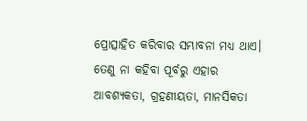ପ୍ରୋତ୍ସାହିତ କରିବାର ସମ୍ଭାବନା ମଧ୍ୟ ଥାଏ। ତେଣୁ ନା କହିବା ପୂର୍ବରୁ ଏହାର ଆବଶ୍ୟକତା, ଗ୍ରହଣୀୟତା, ମାନସିକତା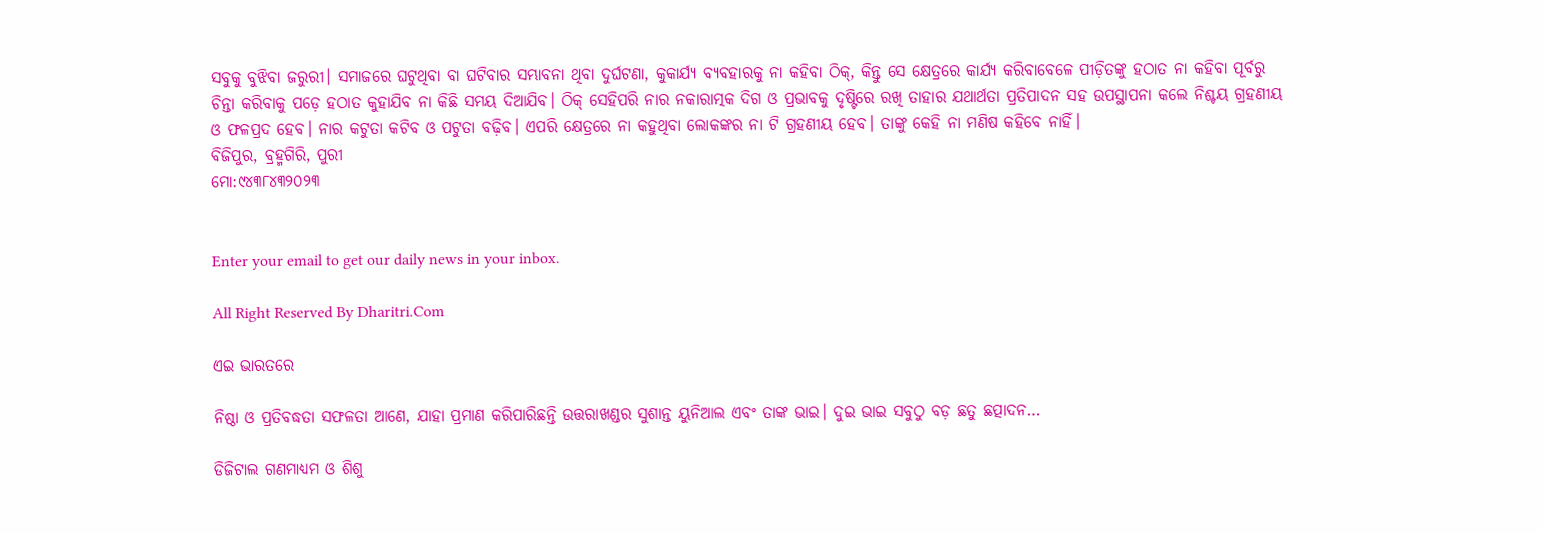ସବୁକୁ ବୁଝିବା ଜରୁରୀ। ସମାଜରେ ଘଟୁଥିବା ବା ଘଟିବାର ସମ୍ଭାବନା ଥିବା ଦୁର୍ଘଟଣା, କୁକାର୍ଯ୍ୟ ବ୍ୟବହାରକୁ ନା କହିବା ଠିକ୍‌, କିନ୍ତୁ ସେ କ୍ଷେତ୍ରରେ କାର୍ଯ୍ୟ କରିବାବେଳେ ପୀଡ଼ିତଙ୍କୁ ହଠାତ ନା କହିବା ପୂର୍ବରୁ ଚିନ୍ତା କରିବାକୁ ପଡ଼େ ହଠାତ କୁହାଯିବ ନା କିଛି ସମୟ ଦିଆଯିବ। ଠିକ୍‌ ସେହିପରି ନାର ନକାରାତ୍ମକ ଦିଗ ଓ ପ୍ରଭାବକୁ ଦୃଷ୍ଟିରେ ରଖି ତାହାର ଯଥାର୍ଥତା ପ୍ରତିପାଦନ ସହ ଉପସ୍ଥାପନା କଲେ ନିଶ୍ଚୟ ଗ୍ରହଣୀୟ ଓ ଫଳପ୍ରଦ ହେବ। ନାର କଟୁତା କଟିବ ଓ ପଟୁତା ବଢ଼ିବ। ଏପରି କ୍ଷେତ୍ରରେ ନା କହୁଥିବା ଲୋକଙ୍କର ନା ଟି ଗ୍ରହଣୀୟ ହେବ। ତାଙ୍କୁ କେହି ନା ମଣିଷ କହିବେ ନାହିଁ।
ବିଜିପୁର, ବ୍ରହ୍ମଗିରି, ପୁରୀ
ମୋ:୯୪୩୮୪୩୨୦୨୩


Enter your email to get our daily news in your inbox.

All Right Reserved By Dharitri.Com

ଏଇ ଭାରତରେ

ନିଷ୍ଠା ଓ ପ୍ରତିବଦ୍ଧତା ସଫଳତା ଆଣେ, ଯାହା ପ୍ରମାଣ କରିପାରିଛନ୍ତି ଉତ୍ତରାଖଣ୍ଡର ସୁଶାନ୍ତ ୟୁନିଆଲ ଏବଂ ତାଙ୍କ ଭାଇ। ଦୁଇ ଭାଇ ସବୁଠୁ ବଡ଼ ଛତୁ ଛତ୍ପାଦନ…

ଡିଜିଟାଲ ଗଣମାଧ୍ୟମ ଓ ଶିଶୁ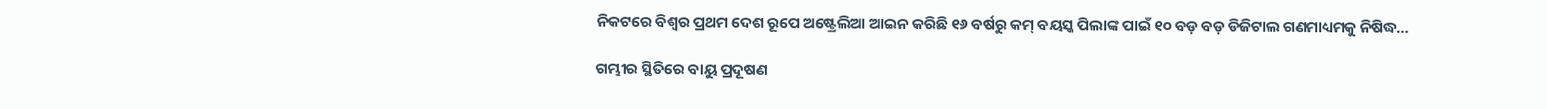ନିକଟରେ ବିଶ୍ୱର ପ୍ରଥମ ଦେଶ ରୂପେ ଅଷ୍ଟ୍ରେଲିଆ ଆଇନ କରିଛି ୧୬ ବର୍ଷରୁ କମ୍‌ ବୟସ୍କ ପିଲାଙ୍କ ପାଇଁ ୧୦ ବଡ଼ ବଡ଼ ଡିଜିଟାଲ ଗଣମାଧ୍ୟମକୁ ନିଷିଦ୍ଧ…

ଗମ୍ଭୀର ସ୍ଥିତିରେ ବାୟୁ ପ୍ରଦୂଷଣ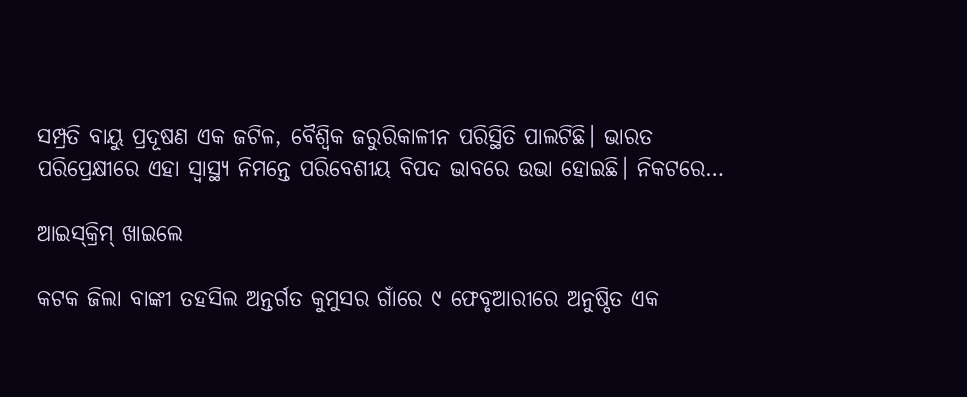ସମ୍ପ୍ରତି ବାୟୁ ପ୍ରଦୂଷଣ ଏକ ଜଟିଳ, ବୈଶ୍ୱିକ ଜରୁରିକାଳୀନ ପରିସ୍ଥିତି ପାଲଟିଛି। ଭାରତ ପରିପ୍ରେକ୍ଷୀରେ ଏହା ସ୍ବାସ୍ଥ୍ୟ ନିମନ୍ତେ ପରିବେଶୀୟ ବିପଦ ଭାବରେ ଉଭା ହୋଇଛି। ନିକଟରେ…

ଆଇସ୍‌କ୍ରିମ୍‌ ଖାଇଲେ

କଟକ ଜିଲା ବାଙ୍କୀ ତହସିଲ ଅନ୍ତର୍ଗତ କୁମୁସର ଗାଁରେ ୯ ଫେବୃଆରୀରେ ଅନୁଷ୍ଠିତ ଏକ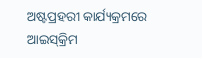ଅଷ୍ଟପ୍ରହରୀ କାର୍ଯ୍ୟକ୍ରମରେ ଆଇସ୍‌କ୍ରିମ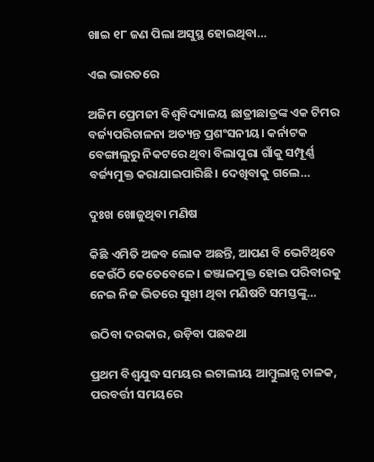ଖାଇ ୧୮ ଜଣ ପିଲା ଅସୁସ୍ଥ ହୋଇଥିବା…

ଏଇ ଭାରତରେ

ଅଜିମ ପ୍ରେମଜୀ ବିଶ୍ୱବିଦ୍ୟାଳୟ ଛାତ୍ରୀଛାତ୍ରଙ୍କ ଏକ ଟିମର ବର୍ଜ୍ୟପରିଚାଳନା ଅତ୍ୟନ୍ତ ପ୍ରଶଂସନୀୟ। କର୍ନାଟକ ବେଙ୍ଗାଲୁରୁ ନିକଟରେ ଥିବା ବିଲାପୁରା ଗାଁକୁ ସମ୍ପୂର୍ଣ୍ଣ ବର୍ଜ୍ୟମୁକ୍ତ କରାଯାଇପାରିଛି। ଦେଖିବାକୁ ଗଲେ…

ଦୁଃଖ ଖୋଜୁଥିବା ମଣିଷ

କିଛି ଏମିତି ଅଜବ ଲୋକ ଅଛନ୍ତି, ଆପଣ ବି ଭେଟିଥିବେ କେଉଁଠି କେତେବେଳେ। ଜଞ୍ଜାଳମୁକ୍ତ ହୋଇ ପରିବାରକୁ ନେଇ ନିଜ ଭିତରେ ସୁଖୀ ଥିବା ମଣିଷଟି ସମସ୍ତଙ୍କୁ…

ଉଠିବା ଦରକାର, ଉଡ଼ିବା ପଛକଥା

ପ୍ରଥମ ବିଶ୍ୱଯୁଦ୍ଧ ସମୟର ଇଟାଲୀୟ ଆମ୍ବୁଲାନ୍ସ ଚାଳକ, ପରବର୍ତ୍ତୀ ସମୟରେ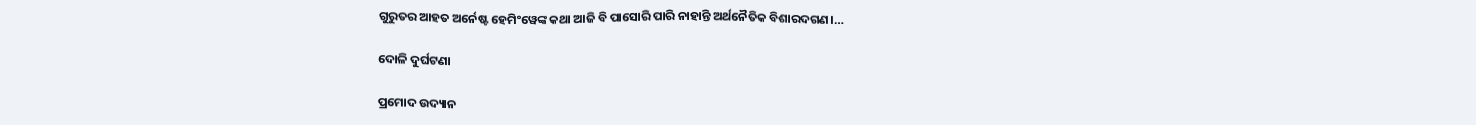ଗୁରୁତର ଆହତ ଅର୍ନେଷ୍ଟ ହେମିଂୱେଙ୍କ କଥା ଆଜି ବି ପାସୋରି ପାରି ନାହାନ୍ତି ଅର୍ଥନୈତିକ ବିଶାରଦଗଣ।…

ଦୋଳି ଦୁର୍ଘଟଣା

ପ୍ରମୋଦ ଉଦ୍ୟାନ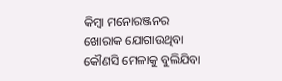କିମ୍ବା ମନୋରଞ୍ଜନର ଖୋରାକ ଯୋଗାଉଥିବା କୌଣସି ମେଳାକୁ ବୁଲିଯିବା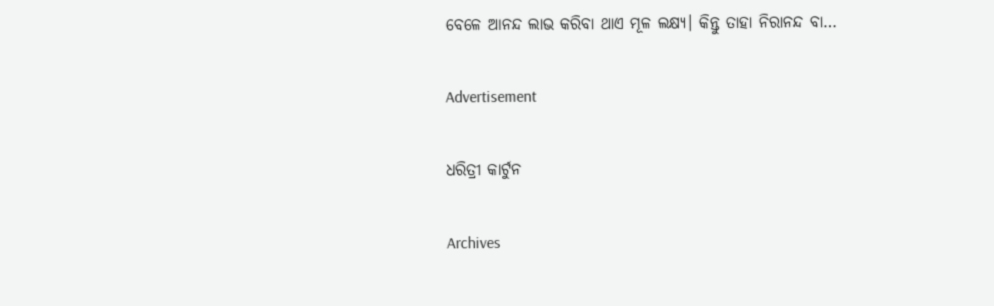ବେଳେ ଆନନ୍ଦ ଲାଭ କରିବା ଥାଏ ମୂଳ ଲକ୍ଷ୍ୟ। କିନ୍ତୁ ତାହା ନିରାନନ୍ଦ ବା…

Advertisement

ଧରିତ୍ରୀ କାର୍ଟୁନ

Archives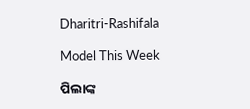Dharitri-Rashifala

Model This Week

ପିଲାଙ୍କ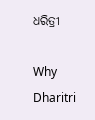ଧରିତ୍ରୀ

Why Dharitri